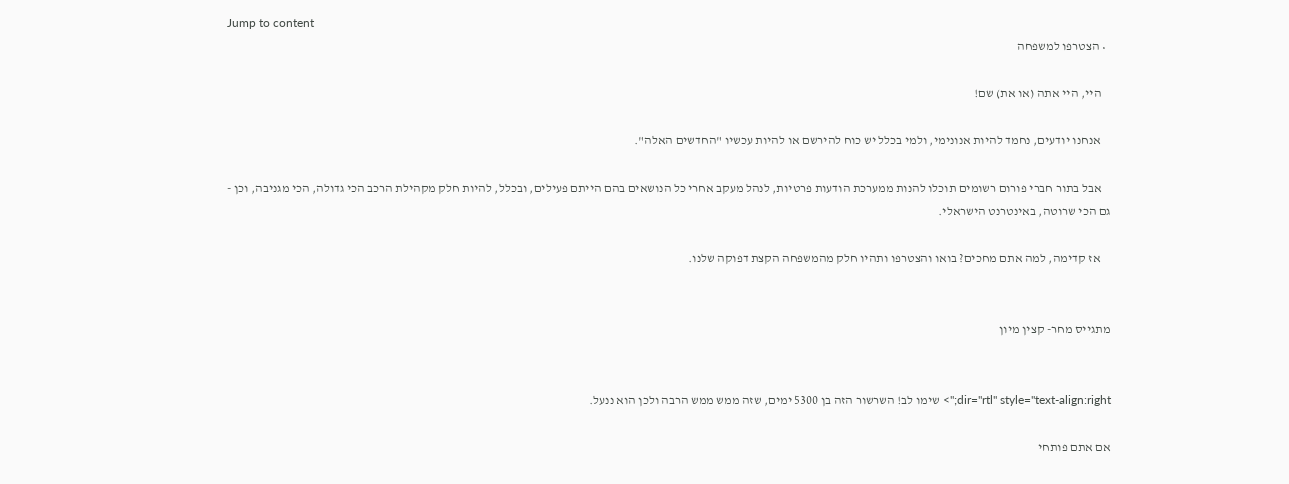Jump to content
  • הצטרפו למשפחה

    היי, היי אתה (או את) שם!

    אנחנו יודעים, נחמד להיות אנונימי, ולמי בכלל יש כוח להירשם או להיות עכשיו "החדשים האלה".

    אבל בתור חברי פורום רשומים תוכלו להנות ממערכת הודעות פרטיות, לנהל מעקב אחרי כל הנושאים בהם הייתם פעילים, ובכלל, להיות חלק מקהילת הרכב הכי גדולה, הכי מגניבה, וכן - גם הכי שרוטה, באינטרנט הישראלי.

    אז קדימה, למה אתם מחכים? בואו והצטרפו ותהיו חלק מהמשפחה הקצת דפוקה שלנו.


מתגייס מחר- קצין מיון


dir="rtl" style="text-align:right;"> שימו לב! השרשור הזה בן 5300 ימים, שזה ממש ממש הרבה ולכן הוא ננעל.

אם אתם פותחי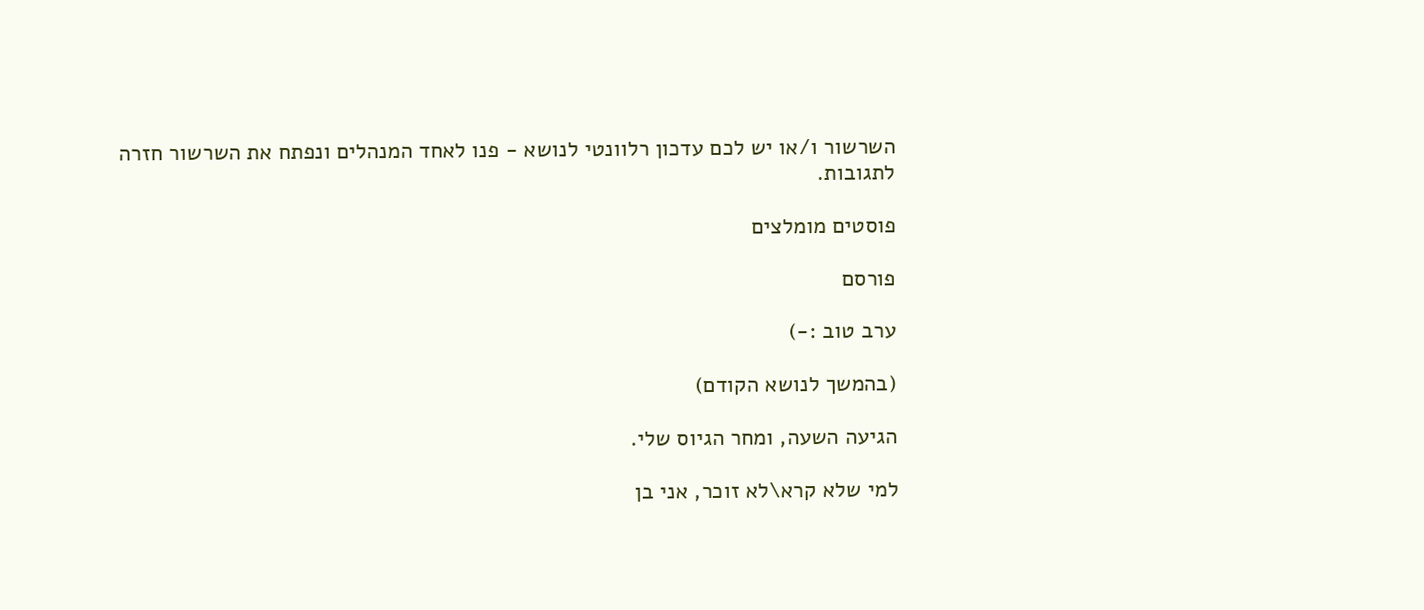השרשור ו/או יש לכם עדכון רלוונטי לנושא - פנו לאחד המנהלים ונפתח את השרשור חזרה לתגובות.

פוסטים מומלצים

פורסם

ערב טוב :-)

(בהמשך לנושא הקודם)

הגיעה השעה, ומחר הגיוס שלי.

למי שלא קרא\לא זוכר, אני בן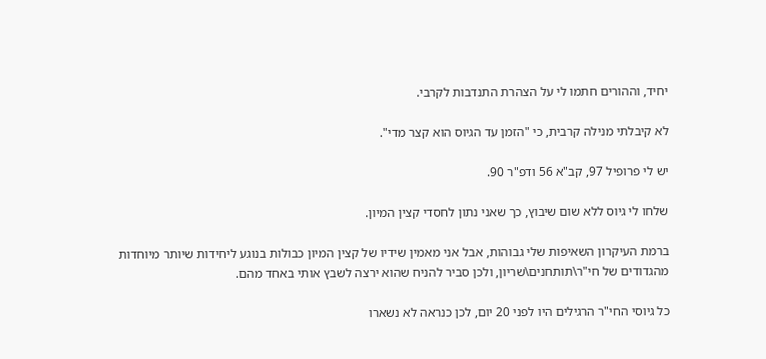יחיד, וההורים חתמו לי על הצהרת התנדבות לקרבי.

לא קיבלתי מנילה קרבית, כי "הזמן עד הגיוס הוא קצר מדי".

יש לי פרופיל 97, קב"א 56 ודפ"ר 90.

שלחו לי גיוס ללא שום שיבוץ, כך שאני נתון לחסדי קצין המיון.

ברמת העיקרון השאיפות שלי גבוהות, אבל אני מאמין שידיו של קצין המיון כבולות בנוגע ליחידות שיותר מיוחדות מהגדודים של חי"ר\תותחנים\שריון, ולכן סביר להניח שהוא ירצה לשבץ אותי באחד מהם.

כל גיוסי החי"ר הרגילים היו לפני 20 יום, לכן כנראה לא נשארו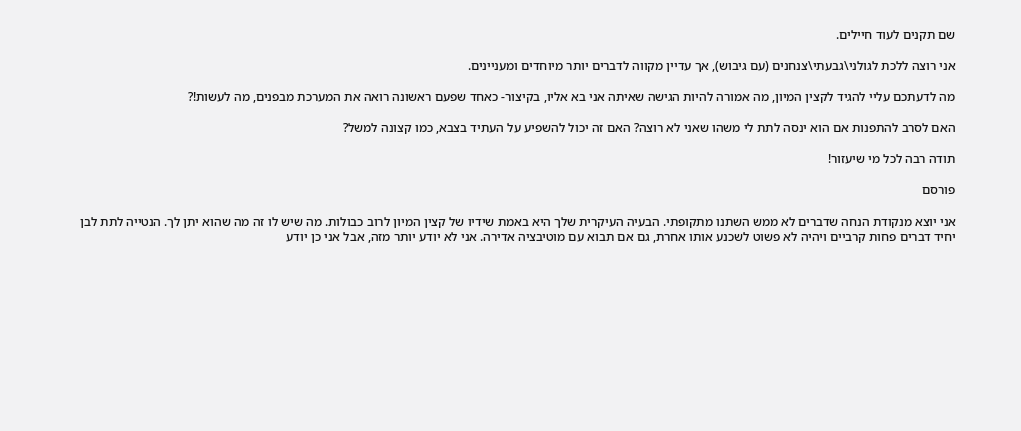שם תקנים לעוד חיילים.

אני רוצה ללכת לגולני\גבעתי\צנחנים (עם גיבוש), אך עדיין מקווה לדברים יותר מיוחדים ומעניינים.

מה לדעתכם עליי להגיד לקצין המיון, מה אמורה להיות הגישה שאיתה אני בא אליו, בקיצור- כאחד שפעם ראשונה רואה את המערכת מבפנים, מה לעשות!?

האם לסרב להתפנות אם הוא ינסה לתת לי משהו שאני לא רוצה? האם זה יכול להשפיע על העתיד בצבא, כמו קצונה למשל?

תודה רבה לכל מי שיעזור!

פורסם

אני יוצא מנקודת הנחה שדברים לא ממש השתנו מתקופתי. הבעיה העיקרית שלך היא באמת שידיו של קצין המיון לרוב כבולות. מה שיש לו זה מה שהוא יתן לך. הנטייה לתת לבן יחיד דברים פחות קרביים ויהיה לא פשוט לשכנע אותו אחרת, גם אם תבוא עם מוטיבציה אדירה. אני לא יודע יותר מזה, אבל אני כן יודע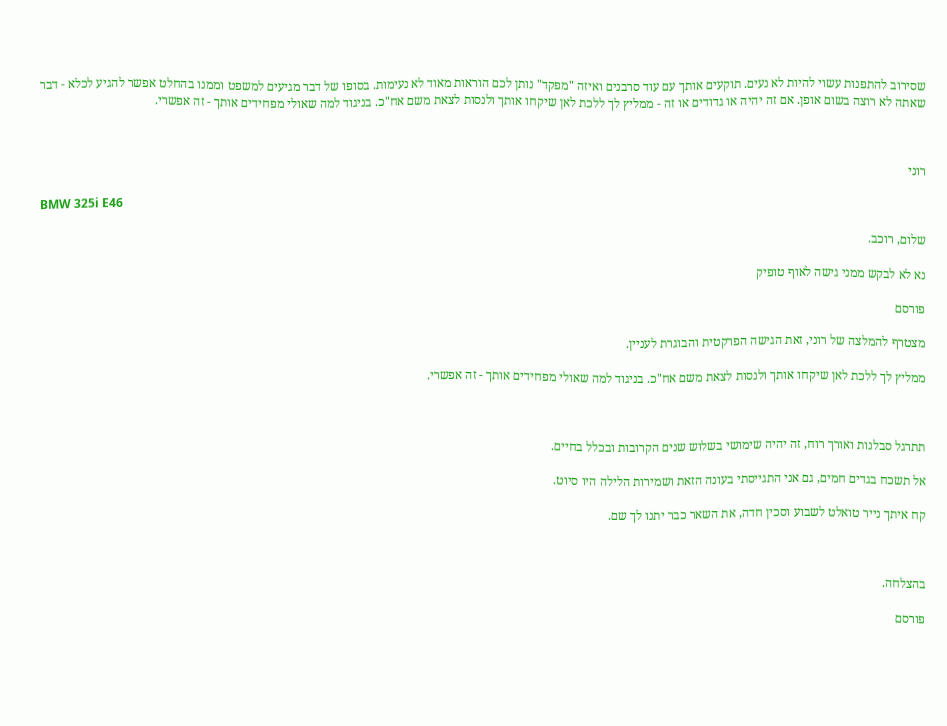שסירוב להתפנות עשוי להיות לא נעים. תוקעים אותך עם עוד סרבנים ואיזה "מפקד" נותן לכם הוראות מאוד לא נעימות. בסופו של דבר מגיעים למשפט וממנו בהחלט אפשר להגיע לכלא - דבר שאתה לא רוצה בשום אופן. אם זה יהיה או גדודים או זה - ממליץ לך ללכת לאן שיקחו אותך ולנסות לצאת משם אח"כ. בניגוד למה שאולי מפחידים אותך - זה אפשרי.



רוני

BMW 325i E46

שלום, רוכב.

נא לא לבקש ממני גישה לאוף טופיק

פורסם

מצטרף להמלצה של רוני, זאת הגישה הפרקטית והבוגרת לעניין.

ממליץ לך ללכת לאן שיקחו אותך ולנסות לצאת משם אח"כ. בניגוד למה שאולי מפחידים אותך - זה אפשרי.



תתרגל סבלנות ואורך רוח, זה יהיה שימושי בשלוש שנים הקרובות ובכלל בחיים.

אל תשכח בגדים חמים, גם אני התגייסתי בעונה הזאת ושמירות הלילה היו סיוט.

קח איתך נייר טואלט לשבוע וסכין חדה, את השאר כבר יתנו לך שם.



בהצלחה.

פורסם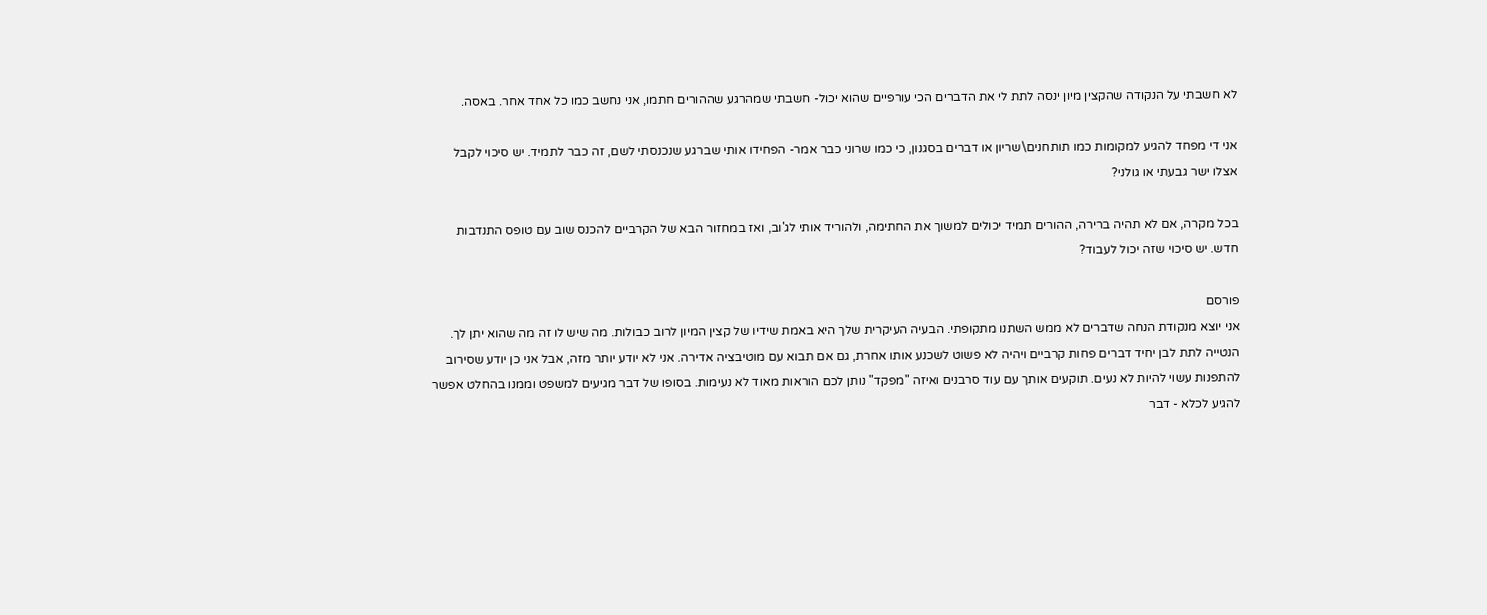לא חשבתי על הנקודה שהקצין מיון ינסה לתת לי את הדברים הכי עורפיים שהוא יכול- חשבתי שמהרגע שההורים חתמו, אני נחשב כמו כל אחד אחר. באסה.

אני די מפחד להגיע למקומות כמו תותחנים\שריון או דברים בסגנון, כי כמו שרוני כבר אמר- הפחידו אותי שברגע שנכנסתי לשם, זה כבר לתמיד. יש סיכוי לקבל אצלו ישר גבעתי או גולני?

בכל מקרה, אם לא תהיה ברירה, ההורים תמיד יכולים למשוך את החתימה, ולהוריד אותי לג'וב, ואז במחזור הבא של הקרביים להכנס שוב עם טופס התנדבות חדש. יש סיכוי שזה יכול לעבוד?

פורסם
אני יוצא מנקודת הנחה שדברים לא ממש השתנו מתקופתי. הבעיה העיקרית שלך היא באמת שידיו של קצין המיון לרוב כבולות. מה שיש לו זה מה שהוא יתן לך. הנטייה לתת לבן יחיד דברים פחות קרביים ויהיה לא פשוט לשכנע אותו אחרת, גם אם תבוא עם מוטיבציה אדירה. אני לא יודע יותר מזה, אבל אני כן יודע שסירוב להתפנות עשוי להיות לא נעים. תוקעים אותך עם עוד סרבנים ואיזה "מפקד" נותן לכם הוראות מאוד לא נעימות. בסופו של דבר מגיעים למשפט וממנו בהחלט אפשר להגיע לכלא - דבר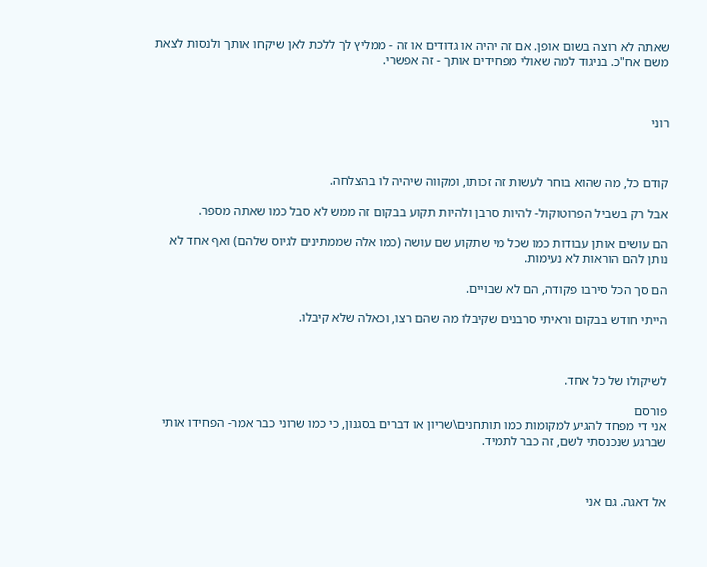שאתה לא רוצה בשום אופן. אם זה יהיה או גדודים או זה - ממליץ לך ללכת לאן שיקחו אותך ולנסות לצאת משם אח"כ. בניגוד למה שאולי מפחידים אותך - זה אפשרי.



רוני



קודם כל, מה שהוא בוחר לעשות זה זכותו, ומקווה שיהיה לו בהצלחה.

אבל רק בשביל הפרוטוקול- להיות סרבן ולהיות תקוע בבקום זה ממש לא סבל כמו שאתה מספר.

הם עושים אותן עבודות כמו שכל מי שתקוע שם עושה (כמו אלה שממתינים לגיוס שלהם) ואף אחד לא נותן להם הוראות לא נעימות.

הם סך הכל סירבו פקודה, הם לא שבויים.

הייתי חודש בבקום וראיתי סרבנים שקיבלו מה שהם רצו, וכאלה שלא קיבלו.



לשיקולו של כל אחד.

פורסם
אני די מפחד להגיע למקומות כמו תותחנים\שריון או דברים בסגנון, כי כמו שרוני כבר אמר- הפחידו אותי שברגע שנכנסתי לשם, זה כבר לתמיד.



אל דאגה. גם אני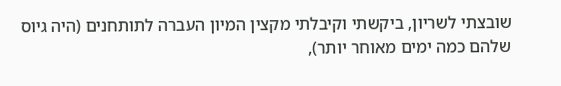שובצתי לשריון, ביקשתי וקיבלתי מקצין המיון העברה לתותחנים (היה גיוס שלהם כמה ימים מאוחר יותר),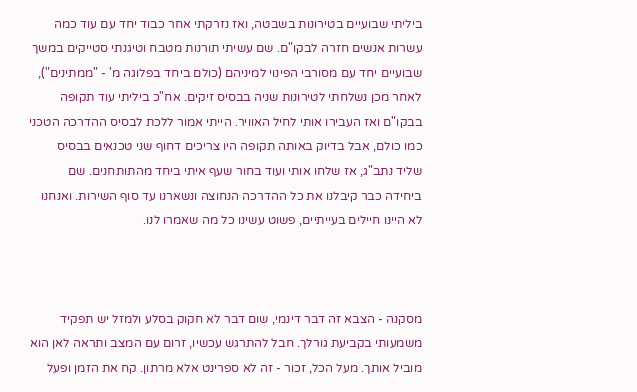ביליתי שבועיים בטירונות בשבטה, ואז נזרקתי אחר כבוד יחד עם עוד כמה עשרות אנשים חזרה לבקו"ם. שם עשיתי תורנות מטבח וטיגנתי סטייקים במשך שבועיים יחד עם מסורבי הפינוי למיניהם (כולם ביחד בפלוגה מ' - "ממתינים"), לאחר מכן נשלחתי לטירונות שניה בבסיס זיקים. אח"כ ביליתי עוד תקופה בבקו"ם ואז העבירו אותי לחיל האוויר. הייתי אמור ללכת לבסיס ההדרכה הטכני כמו כולם, אבל בדיוק באותה תקופה היו צריכים דחוף שני טכנאים בבסיס שליד נתב"ג, אז שלחו אותי ועוד בחור שעף איתי ביחד מהתותחנים. שם ביחידה כבר קיבלנו את כל ההדרכה הנחוצה ונשארנו עד סוף השירות. ואנחנו לא היינו חיילים בעייתיים, פשוט עשינו כל מה שאמרו לנו.



מסקנה - הצבא זה דבר דינמי, שום דבר לא חקוק בסלע ולמזל יש תפקיד משמעותי בקביעת גורלך. חבל להתרגש עכשיו, זרום עם המצב ותראה לאן הוא מוביל אותך. מעל הכל, זכור - זה לא ספרינט אלא מרתון. קח את הזמן ופעל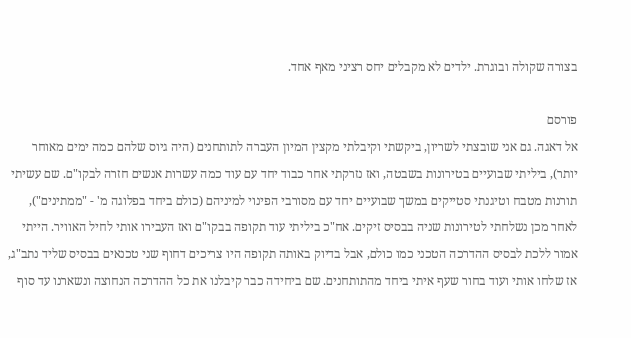בצורה שקולה ובוגרת. ילדים לא מקבלים יחס רציני מאף אחד.

פורסם
אל דאגה. גם אני שובצתי לשריון, ביקשתי וקיבלתי מקצין המיון העברה לתותחנים (היה גיוס שלהם כמה ימים מאוחר יותר), ביליתי שבועיים בטירונות בשבטה, ואז נזרקתי אחר כבוד יחד עם עוד כמה עשרות אנשים חזרה לבקו"ם. שם עשיתי תורנות מטבח וטיגנתי סטייקים במשך שבועיים יחד עם מסורבי הפינוי למיניהם (כולם ביחד בפלוגה מ' - "ממתינים"), לאחר מכן נשלחתי לטירונות שניה בבסיס זיקים. אח"כ ביליתי עוד תקופה בבקו"ם ואז העבירו אותי לחיל האוויר. הייתי אמור ללכת לבסיס ההדרכה הטכני כמו כולם, אבל בדיוק באותה תקופה היו צריכים דחוף שני טכנאים בבסיס שליד נתב"ג, אז שלחו אותי ועוד בחור שעף איתי ביחד מהתותחנים. שם ביחידה כבר קיבלנו את כל ההדרכה הנחוצה ונשארנו עד סוף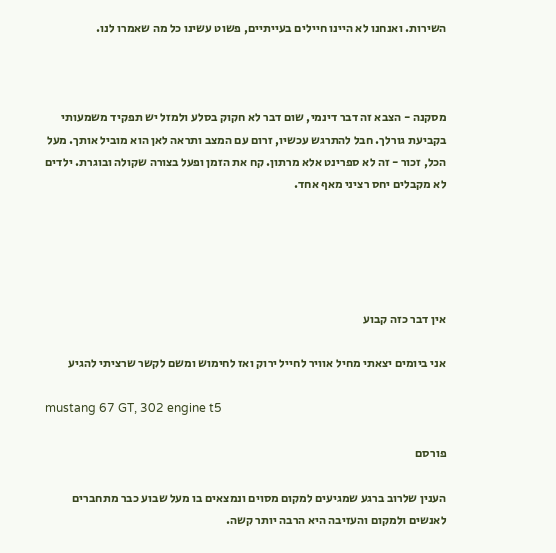השירות. ואנחנו לא היינו חיילים בעייתיים, פשוט עשינו כל מה שאמרו לנו.



מסקנה - הצבא זה דבר דינמי, שום דבר לא חקוק בסלע ולמזל יש תפקיד משמעותי בקביעת גורלך. חבל להתרגש עכשיו, זרום עם המצב ותראה לאן הוא מוביל אותך. מעל הכל, זכור - זה לא ספרינט אלא מרתון. קח את הזמן ופעל בצורה שקולה ובוגרת. ילדים לא מקבלים יחס רציני מאף אחד.





אין דבר כזה קבוע

אני ביומים יצאתי מחיל אוויר לחייל ירוק ואז לחימוש ומשם לקשר שרציתי להגיע

mustang 67 GT, 302 engine t5

פורסם

הענין שלרוב ברגע שמגיעים למקום מסוים ונמצאים בו מעל שבוע כבר מתחברים לאנשים ולמקום והעזיבה היא הרבה יותר קשה.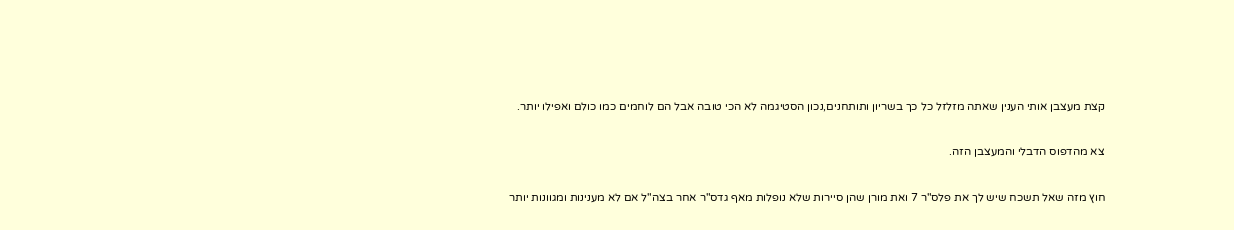קצת מעצבן אותי הענין שאתה מזלזל כל כך בשריון ותותחנים,נכון הסטיגמה לא הכי טובה אבל הם לוחמים כמו כולם ואפילו יותר.

צא מהדפוס הדבלי והמעצבן הזה.

חוץ מזה שאל תשכח שיש לך את פלס"ר 7 ואת מורן שהן סיירות שלא נופלות מאף גדס"ר אחר בצה"ל אם לא מענינות ומגוונות יותר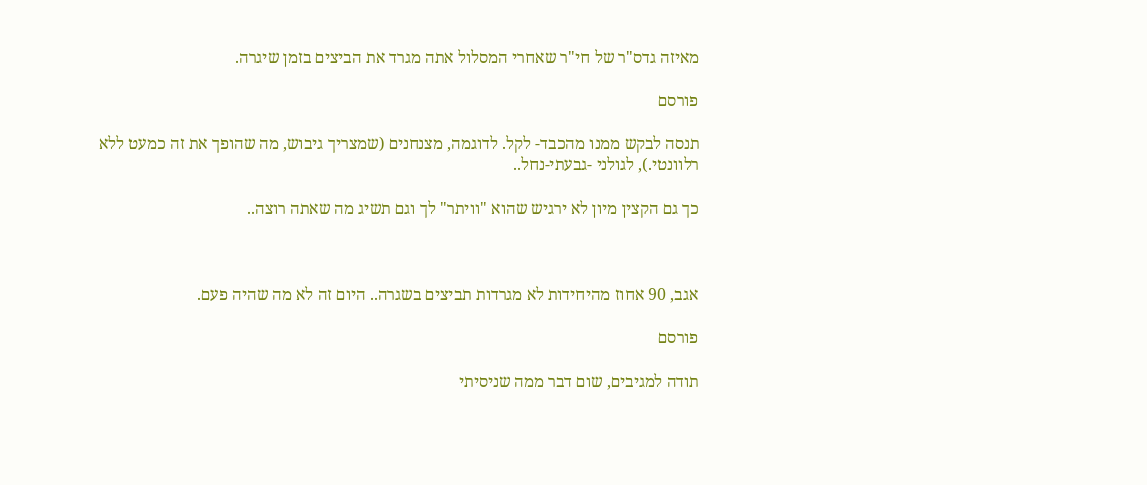מאיזה גדס"ר של חי"ר שאחרי המסלול אתה מגרד את הביצים בזמן שיגרה.

פורסם

תנסה לבקש ממנו מהכבד- לקל. לדוגמה, מצנחנים (שמצריך גיבוש, מה שהופך את זה כמעט ללא רלוונטי.), לגולני -גבעתי-נחל..

כך גם הקצין מיון לא ירגיש שהוא "וויתר" לך וגם תשיג מה שאתה רוצה..



אגב, 90 אחוז מהיחידות לא מגרדות תביצים בשגרה.. היום זה לא מה שהיה פעם.

פורסם

תודה למגיבים, שום דבר ממה שניסיתי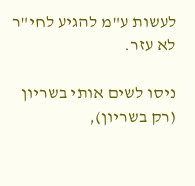לעשות ע"מ להגיע לחי"ר לא עזר.

ניסו לשים אותי בשריון (רק בשריון),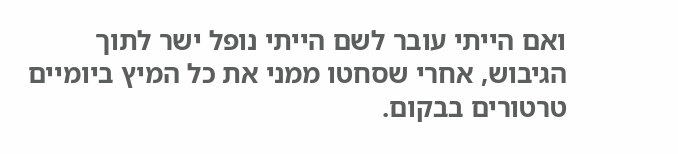ואם הייתי עובר לשם הייתי נופל ישר לתוך הגיבוש, אחרי שסחטו ממני את כל המיץ ביומיים טרטורים בבקום.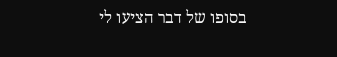בסופו של דבר הציעו לי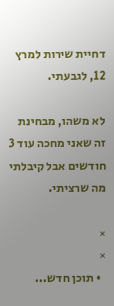דחיית שירות למרץ 12, לגבעתי.

לא משהו, מבחינת זה שאני מחכה עוד 3 חודשים אבל קיבלתי מה שרציתי.

×
×
  • תוכן חדש...